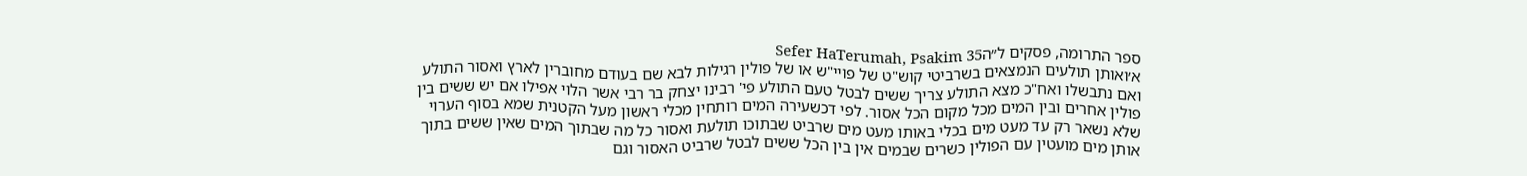ספר התרומה, פסקים ל״הSefer HaTerumah, Psakim 35
א׳ואותן תולעים הנמצאים בשרביטי קוש"ט של פויי"ש או של פולין רגילות לבא שם בעודם מחוברין לארץ ואסור התולע ואם נתבשלו ואח"כ מצא התולע צריך ששים לבטל טעם התולע פי' רבינו יצחק בר רבי אשר הלוי אפילו אם יש ששים בין פולין אחרים ובין המים מכל מקום הכל אסור. לפי דכשעירה המים רותחין מכלי ראשון מעל הקטנית שמא בסוף הערוי שלא נשאר רק עד מעט מים בכלי באותו מעט מים שרביט שבתוכו תולעת ואסור כל מה שבתוך המים שאין ששים בתוך אותן מים מועטין עם הפולין כשרים שבמים אין בין הכל ששים לבטל שרביט האסור וגם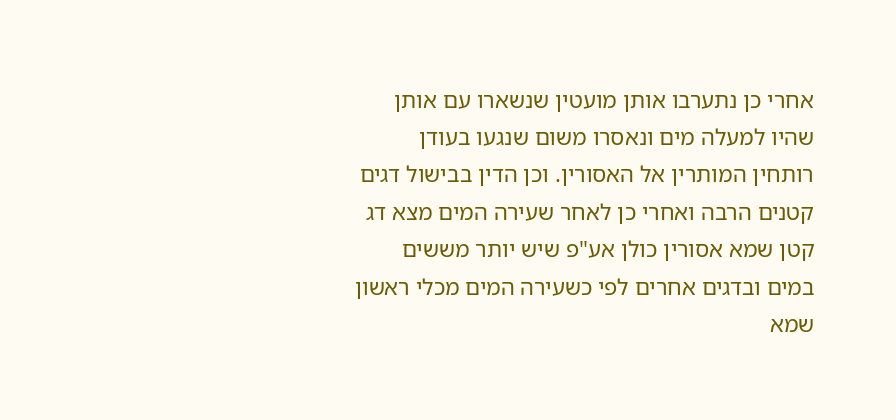אחרי כן נתערבו אותן מועטין שנשארו עם אותן שהיו למעלה מים ונאסרו משום שנגעו בעודן רותחין המותרין אל האסורין. וכן הדין בבישול דגים קטנים הרבה ואחרי כן לאחר שעירה המים מצא דג קטן שמא אסורין כולן אע"פ שיש יותר מששים במים ובדגים אחרים לפי כשעירה המים מכלי ראשון שמא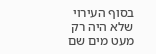בסוף העירוי שלא היה רק מעט מים שם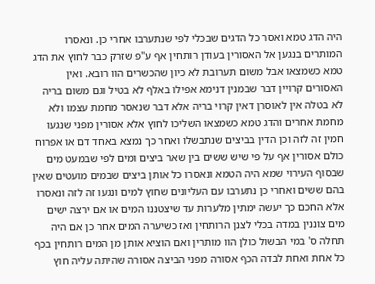היה הדג טמא ואסר כל הדגים שבכלי לפי שנתערבו אחרי כן. ונאסרו המותרים בנגען אל האסורין בעודן רותחין אף ע"פ שזרק כבר לחוץ את הדג טמא כשמצאו אבל משום תערובת לא כיון שהכשרים הוו רובא. ואין האסורים קרויין דבר שבמנין דנימא אפילו באלף לא בטיל וגם משום בריה לא בטלה אין לאוסרן דאין קרוי בריה אלא דבר שנאסר מחמת עצמו ולא מחמת אחרים והדג טמא כשמצאו השליכו לחוץ אלא אסורין מפני שנגעו חמין זה לזה וכן הדין בביצים שנתבשלו ואחר כך נמצא באחד דם או אפרוח כולם אסורין אף על פי שיש ששים בין שאר ביצים ומים לפי שבמעט מים שבסוף העירוי שמא היה הטמא ונאסרו כל אותן ביצים שבמים מועטים שאין בהם ששים ואחרי כן נתערבו עם העליונים שחוץ למים ונגעו זה לזה ונאסרו אלא החכם כך יעשה ימתין מלערות עד שיצטננו המים או אם ירצה ישים מים צוננין במדה בכלי לצנן הרותחין ואז כשיערה המים אחר כן אם היה תחלה ס' במי הבשול כולן הוו מותרין ואם הוציא אותן מן המים רותחין בכף כל אחת ואחת לבדה הכף אסורה מפני הביצה אסורה שהיתה עליה חוץ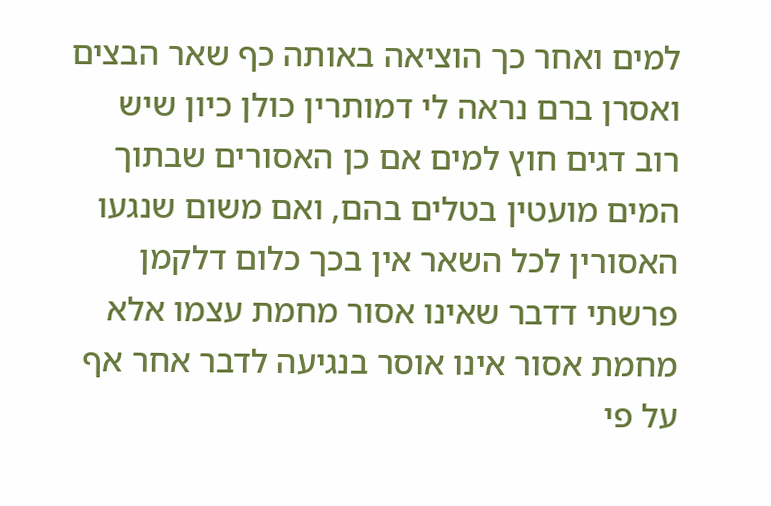למים ואחר כך הוציאה באותה כף שאר הבצים ואסרן ברם נראה לי דמותרין כולן כיון שיש רוב דגים חוץ למים אם כן האסורים שבתוך המים מועטין בטלים בהם, ואם משום שנגעו האסורין לכל השאר אין בכך כלום דלקמן פרשתי דדבר שאינו אסור מחמת עצמו אלא מחמת אסור אינו אוסר בנגיעה לדבר אחר אף על פי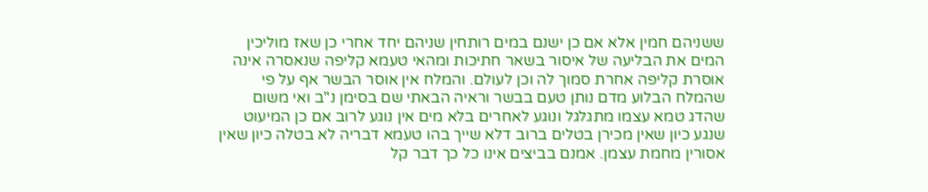ששניהם חמין אלא אם כן ישנם במים רותחין שניהם יחד אחרי כן שאז מוליכין המים את הבליעה של איסור בשאר חתיכות ומהאי טעמא קליפה שנאסרה אינה אוסרת קליפה אחרת סמוך לה וכן לעולם. והמלח אין אוסר הבשר אף על פי שהמלח הבלוע מדם נותן טעם בבשר וראיה הבאתי שם בסימן נ"ב ואי משום שהדג טמא עצמו מתגלגל ונוגע לאחרים בלא מים אין נוגע לרוב אם כן המיעוט שנגע כיון שאין מכירן בטלים ברוב דלא שייך בהו טעמא דבריה לא בטלה כיון שאין אסורין מחמת עצמן. אמנם בביצים אינו כל כך דבר קל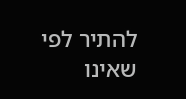להתיר לפי שאינו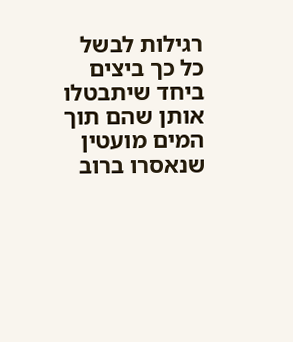רגילות לבשל כל כך ביצים ביחד שיתבטלו אותן שהם תוך המים מועטין שנאסרו ברוב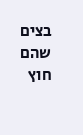בצים שהם חוץ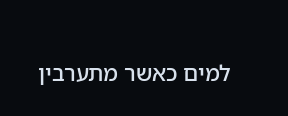למים כאשר מתערבין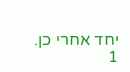יחד אחרי כן.
1